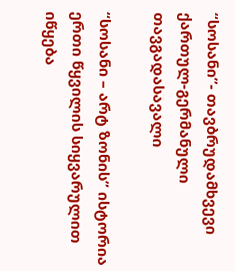“სოსანი”- თავბრუდამხვევი ქართულ-გერმანული თავგადასავალი

“სოსანი – არტ ზონის” ისტორია ერთი წყვილის სიყვარულით იწყება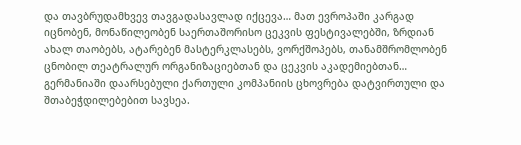და თავბრუდამხვევ თავგადასავლად იქცევა… მათ ევროპაში კარგად იცნობენ, მონაწილეობენ საერთაშორისო ცეკვის ფესტივალებში, ზრდიან ახალ თაობებს, ატარებენ მასტერკლასებს, ვორქშოპებს, თანამშრომლობენ ცნობილ თეატრალურ ორგანიზაციებთან და ცეკვის აკადემიებთან… გერმანიაში დაარსებული ქართული კომპანიის ცხოვრება დატვირთული და შთაბეჭდილებებით სავსეა.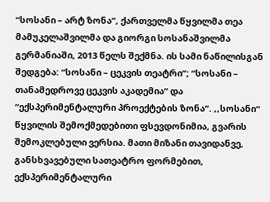“სოსანი – არტ ზონა”, ქართველმა წყვილმა თეა მამუკელაშვილმა და გიორგი სოსანაშვილმა გერმანიაში, 2013 წელს შექმნა. ის სამი ნაწილისგან შედგება: “სოსანი – ცეკვის თეატრი”; “სოსანი – თანამედროვე ცეკვის აკადემია” და “ექსპერიმენტალური პროექტების ზონა”. ,,სოსანი“ წყვილის შემოქმედებითი ფსევდონიმია, გვარის შემოკლებული ვერსია. მათი მიზანი თავიდანვე, განსხვავებული სათეატრო ფორმებით, ექსპერიმენტალური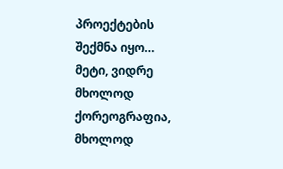პროექტების შექმნა იყო… მეტი, ვიდრე მხოლოდ ქორეოგრაფია, მხოლოდ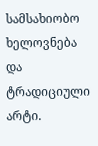სამსახიობო ხელოვნება და ტრადიციული არტი.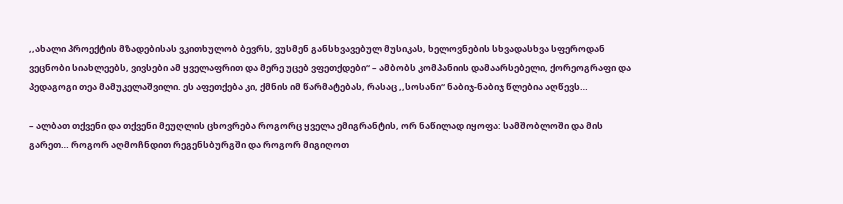,,ახალი პროექტის მზადებისას ვკითხულობ ბევრს, ვუსმენ განსხვავებულ მუსიკას, ხელოვნების სხვადასხვა სფეროდან ვეცნობი სიახლეებს, ვივსები ამ ყველაფრით და მერე უცებ ვფეთქდები“ – ამბობს კომპანიის დამაარსებელი, ქორეოგრაფი და პედაგოგი თეა მამუკელაშვილი. ეს აფეთქება კი, ქმნის იმ წარმატებას, რასაც ,,სოსანი“ ნაბიჯ-ნაბიჯ წლებია აღწევს…

– ალბათ თქვენი და თქვენი მეუღლის ცხოვრება როგორც ყველა ემიგრანტის, ორ ნაწილად იყოფა: სამშობლოში და მის გარეთ… როგორ აღმოჩნდით რეგენსბურგში და როგორ მიგიღოთ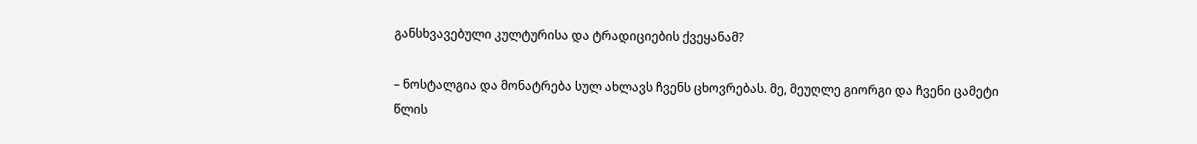განსხვავებული კულტურისა და ტრადიციების ქვეყანამ?

– ნოსტალგია და მონატრება სულ ახლავს ჩვენს ცხოვრებას. მე, მეუღლე გიორგი და ჩვენი ცამეტი წლის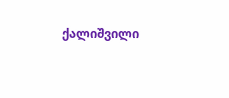ქალიშვილი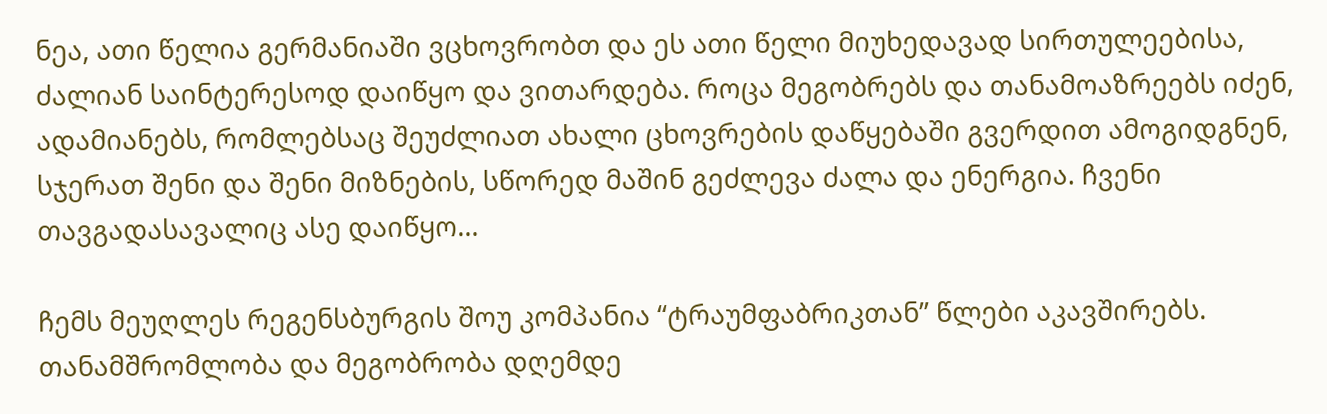ნეა, ათი წელია გერმანიაში ვცხოვრობთ და ეს ათი წელი მიუხედავად სირთულეებისა, ძალიან საინტერესოდ დაიწყო და ვითარდება. როცა მეგობრებს და თანამოაზრეებს იძენ, ადამიანებს, რომლებსაც შეუძლიათ ახალი ცხოვრების დაწყებაში გვერდით ამოგიდგნენ, სჯერათ შენი და შენი მიზნების, სწორედ მაშინ გეძლევა ძალა და ენერგია. ჩვენი თავგადასავალიც ასე დაიწყო…

ჩემს მეუღლეს რეგენსბურგის შოუ კომპანია “ტრაუმფაბრიკთან” წლები აკავშირებს. თანამშრომლობა და მეგობრობა დღემდე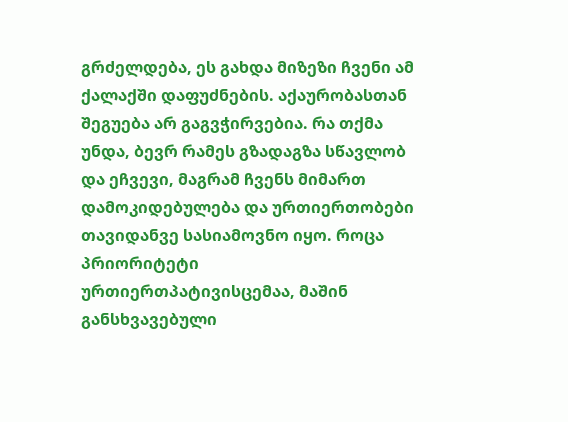გრძელდება, ეს გახდა მიზეზი ჩვენი ამ ქალაქში დაფუძნების. აქაურობასთან შეგუება არ გაგვჭირვებია. რა თქმა უნდა, ბევრ რამეს გზადაგზა სწავლობ და ეჩვევი, მაგრამ ჩვენს მიმართ დამოკიდებულება და ურთიერთობები თავიდანვე სასიამოვნო იყო. როცა  პრიორიტეტი ურთიერთპატივისცემაა, მაშინ განსხვავებული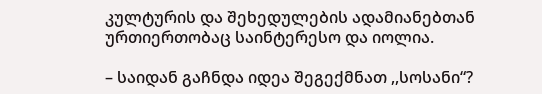კულტურის და შეხედულების ადამიანებთან ურთიერთობაც საინტერესო და იოლია.

– საიდან გაჩნდა იდეა შეგექმნათ ,,სოსანი“?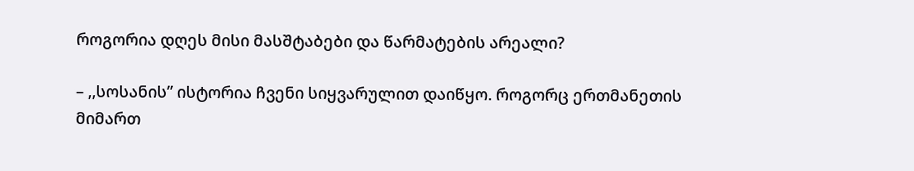როგორია დღეს მისი მასშტაბები და წარმატების არეალი?

– ,,სოსანის” ისტორია ჩვენი სიყვარულით დაიწყო. როგორც ერთმანეთის მიმართ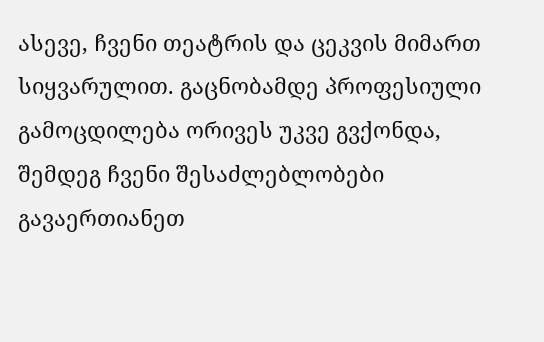ასევე, ჩვენი თეატრის და ცეკვის მიმართ სიყვარულით. გაცნობამდე პროფესიული გამოცდილება ორივეს უკვე გვქონდა, შემდეგ ჩვენი შესაძლებლობები გავაერთიანეთ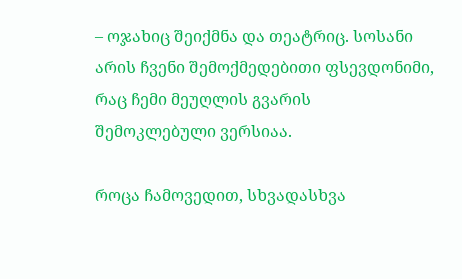– ოჯახიც შეიქმნა და თეატრიც. სოსანი არის ჩვენი შემოქმედებითი ფსევდონიმი, რაც ჩემი მეუღლის გვარის შემოკლებული ვერსიაა.

როცა ჩამოვედით, სხვადასხვა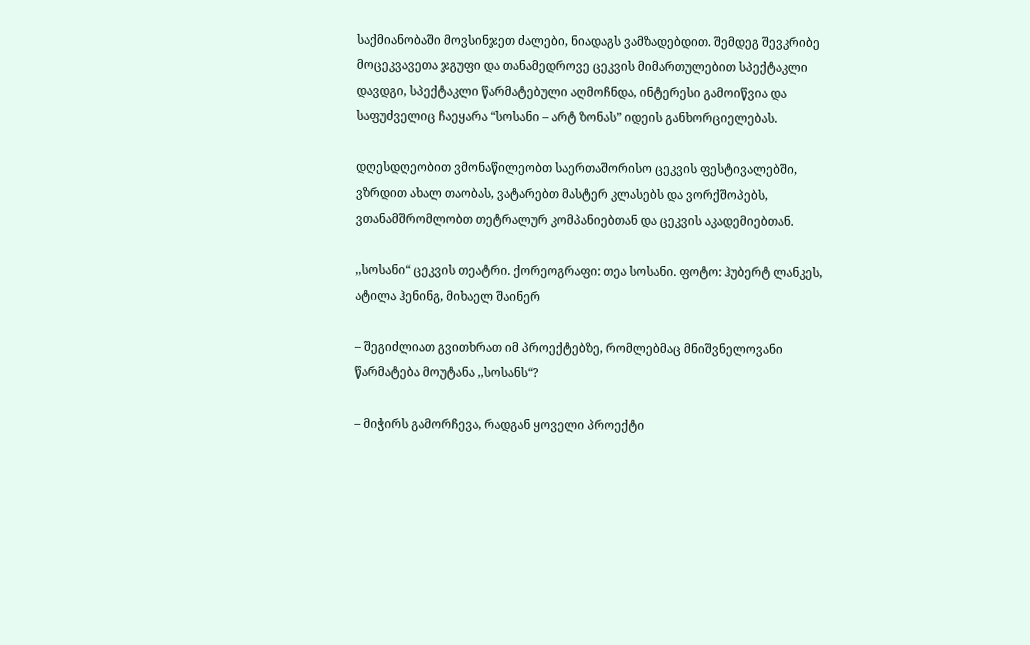საქმიანობაში მოვსინჯეთ ძალები, ნიადაგს ვამზადებდით. შემდეგ შევკრიბე მოცეკვავეთა ჯგუფი და თანამედროვე ცეკვის მიმართულებით სპექტაკლი დავდგი, სპექტაკლი წარმატებული აღმოჩნდა, ინტერესი გამოიწვია და საფუძველიც ჩაეყარა “სოსანი – არტ ზონას” იდეის განხორციელებას.

დღესდღეობით ვმონაწილეობთ საერთაშორისო ცეკვის ფესტივალებში, ვზრდით ახალ თაობას, ვატარებთ მასტერ კლასებს და ვორქშოპებს, ვთანამშრომლობთ თეტრალურ კომპანიებთან და ცეკვის აკადემიებთან.

,,სოსანი“ ცეკვის თეატრი. ქორეოგრაფი: თეა სოსანი. ფოტო: ჰუბერტ ლანკეს, ატილა ჰენინგ, მიხაელ შაინერ

– შეგიძლიათ გვითხრათ იმ პროექტებზე, რომლებმაც მნიშვნელოვანი წარმატება მოუტანა ,,სოსანს“?

– მიჭირს გამორჩევა, რადგან ყოველი პროექტი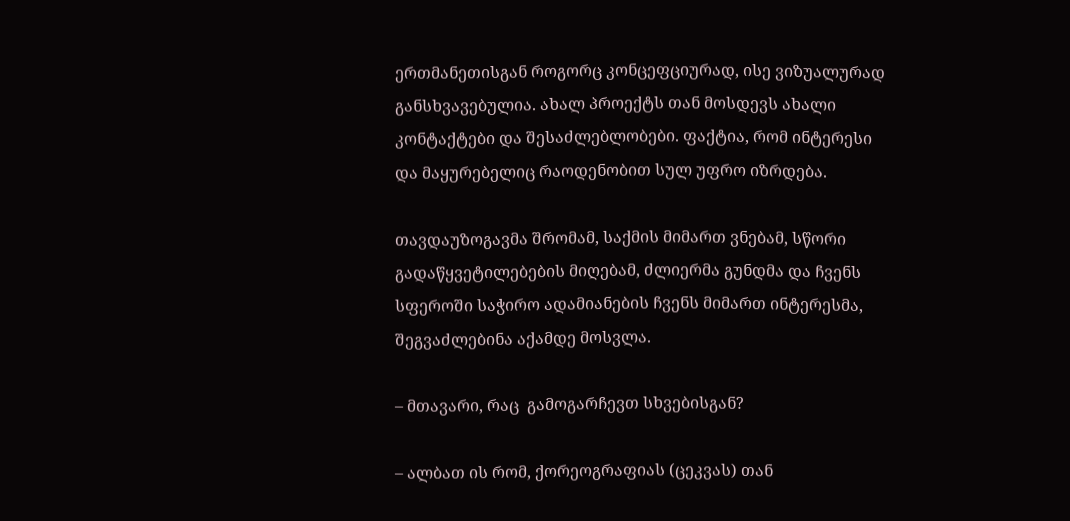ერთმანეთისგან როგორც კონცეფციურად, ისე ვიზუალურად განსხვავებულია. ახალ პროექტს თან მოსდევს ახალი კონტაქტები და შესაძლებლობები. ფაქტია, რომ ინტერესი და მაყურებელიც რაოდენობით სულ უფრო იზრდება.

თავდაუზოგავმა შრომამ, საქმის მიმართ ვნებამ, სწორი გადაწყვეტილებების მიღებამ, ძლიერმა გუნდმა და ჩვენს სფეროში საჭირო ადამიანების ჩვენს მიმართ ინტერესმა, შეგვაძლებინა აქამდე მოსვლა.

– მთავარი, რაც  გამოგარჩევთ სხვებისგან?

– ალბათ ის რომ, ქორეოგრაფიას (ცეკვას) თან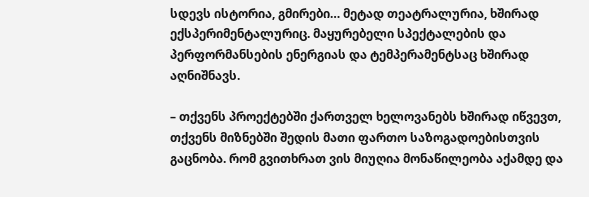სდევს ისტორია, გმირები… მეტად თეატრალურია, ხშირად ექსპერიმენტალურიც. მაყურებელი სპექტალების და პერფორმანსების ენერგიას და ტემპერამენტსაც ხშირად აღნიშნავს.

– თქვენს პროექტებში ქართველ ხელოვანებს ხშირად იწვევთ, თქვენს მიზნებში შედის მათი ფართო საზოგადოებისთვის გაცნობა. რომ გვითხრათ ვის მიუღია მონაწილეობა აქამდე და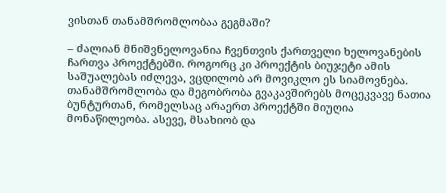ვისთან თანამშრომლობაა გეგმაში?

– ძალიან მნიშვნელოვანია ჩვენთვის ქართველი ხელოვანების ჩართვა პროექტებში. როგორც კი პროექტის ბიუჯეტი ამის საშუალებას იძლევა, ვცდილობ არ მოვიკლო ეს სიამოვნება. თანამშრომლობა და მეგობრობა გვაკავშირებს მოცეკვავე ნათია ბუნტურთან, რომელსაც არაერთ პროექტში მიუღია მონაწილეობა. ასევე, მსახიობ და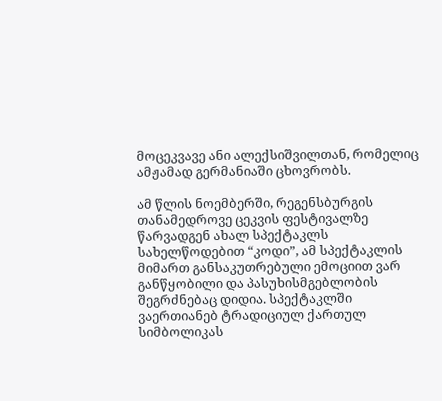მოცეკვავე ანი ალექსიშვილთან, რომელიც ამჟამად გერმანიაში ცხოვრობს.

ამ წლის ნოემბერში, რეგენსბურგის თანამედროვე ცეკვის ფესტივალზე წარვადგენ ახალ სპექტაკლს სახელწოდებით “კოდი”, ამ სპექტაკლის მიმართ განსაკუთრებული ემოციით ვარ განწყობილი და პასუხისმგებლობის შეგრძნებაც დიდია. სპექტაკლში ვაერთიანებ ტრადიციულ ქართულ სიმბოლიკას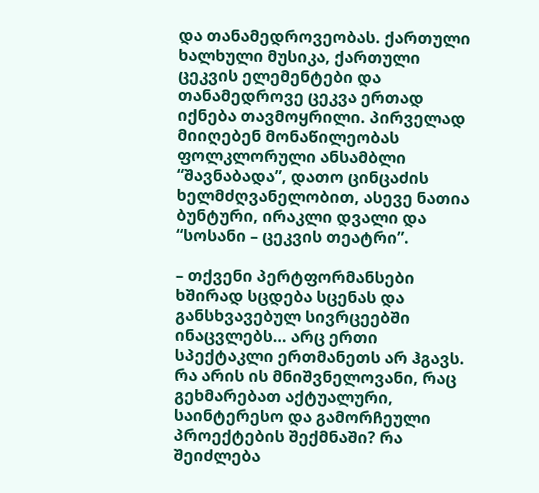და თანამედროვეობას. ქართული ხალხული მუსიკა, ქართული ცეკვის ელემენტები და თანამედროვე ცეკვა ერთად იქნება თავმოყრილი. პირველად მიიღებენ მონაწილეობას ფოლკლორული ანსამბლი “შავნაბადა”, დათო ცინცაძის ხელმძღვანელობით, ასევე ნათია ბუნტური, ირაკლი დვალი და “სოსანი – ცეკვის თეატრი”.

– თქვენი პერტფორმანსები ხშირად სცდება სცენას და განსხვავებულ სივრცეებში ინაცვლებს… არც ერთი სპექტაკლი ერთმანეთს არ ჰგავს. რა არის ის მნიშვნელოვანი, რაც გეხმარებათ აქტუალური, საინტერესო და გამორჩეული პროექტების შექმნაში? რა შეიძლება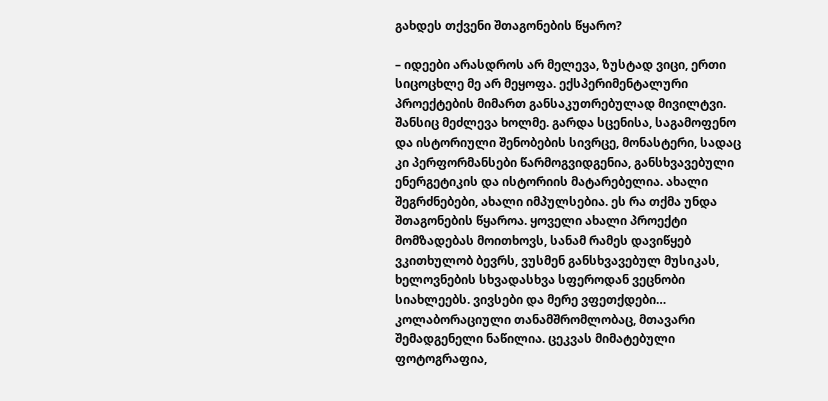გახდეს თქვენი შთაგონების წყარო?

– იდეები არასდროს არ მელევა, ზუსტად ვიცი, ერთი სიცოცხლე მე არ მეყოფა. ექსპერიმენტალური პროექტების მიმართ განსაკუთრებულად მივილტვი. შანსიც მეძლევა ხოლმე. გარდა სცენისა, საგამოფენო და ისტორიული შენობების სივრცე, მონასტერი, სადაც კი პერფორმანსები წარმოგვიდგენია, განსხვავებული ენერგეტიკის და ისტორიის მატარებელია. ახალი შეგრძნებები, ახალი იმპულსებია. ეს რა თქმა უნდა შთაგონების წყაროა. ყოველი ახალი პროექტი მომზადებას მოითხოვს, სანამ რამეს დავიწყებ ვკითხულობ ბევრს, ვუსმენ განსხვავებულ მუსიკას, ხელოვნების სხვადასხვა სფეროდან ვეცნობი სიახლეებს. ვივსები და მერე ვფეთქდები… კოლაბორაციული თანამშრომლობაც, მთავარი შემადგენელი ნაწილია. ცეკვას მიმატებული ფოტოგრაფია,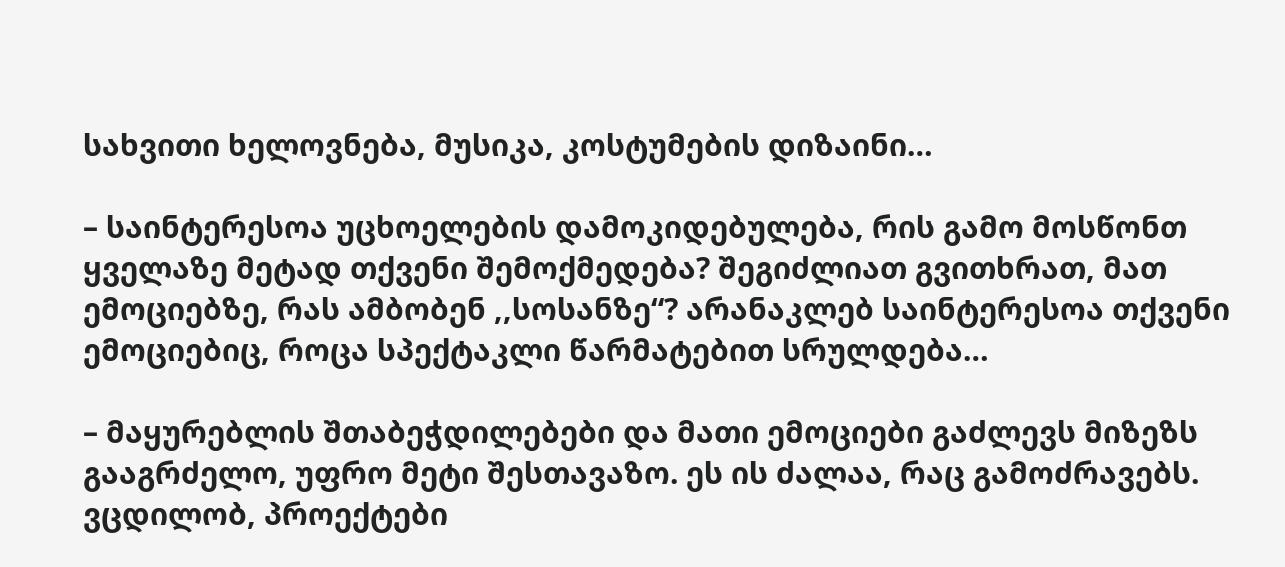სახვითი ხელოვნება, მუსიკა, კოსტუმების დიზაინი…

– საინტერესოა უცხოელების დამოკიდებულება, რის გამო მოსწონთ ყველაზე მეტად თქვენი შემოქმედება? შეგიძლიათ გვითხრათ, მათ ემოციებზე, რას ამბობენ ,,სოსანზე“? არანაკლებ საინტერესოა თქვენი ემოციებიც, როცა სპექტაკლი წარმატებით სრულდება…

– მაყურებლის შთაბეჭდილებები და მათი ემოციები გაძლევს მიზეზს გააგრძელო, უფრო მეტი შესთავაზო. ეს ის ძალაა, რაც გამოძრავებს. ვცდილობ, პროექტები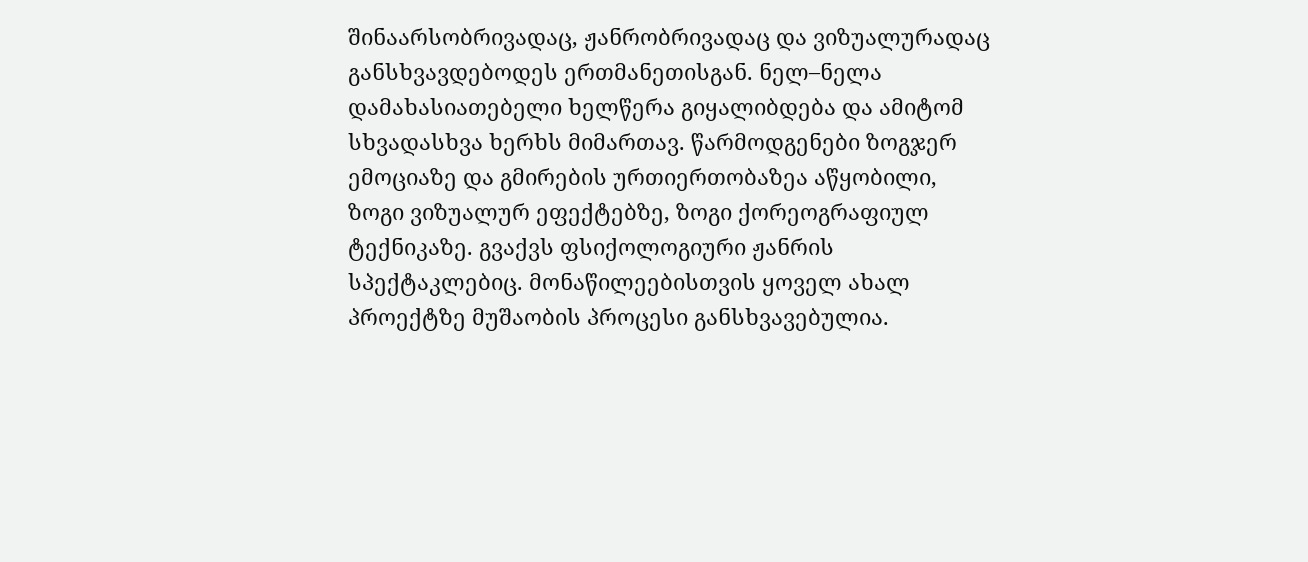შინაარსობრივადაც, ჟანრობრივადაც და ვიზუალურადაც განსხვავდებოდეს ერთმანეთისგან. ნელ–ნელა დამახასიათებელი ხელწერა გიყალიბდება და ამიტომ სხვადასხვა ხერხს მიმართავ. წარმოდგენები ზოგჯერ ემოციაზე და გმირების ურთიერთობაზეა აწყობილი, ზოგი ვიზუალურ ეფექტებზე, ზოგი ქორეოგრაფიულ ტექნიკაზე. გვაქვს ფსიქოლოგიური ჟანრის სპექტაკლებიც. მონაწილეებისთვის ყოველ ახალ პროექტზე მუშაობის პროცესი განსხვავებულია.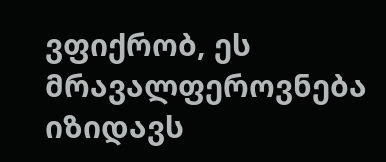ვფიქრობ, ეს მრავალფეროვნება იზიდავს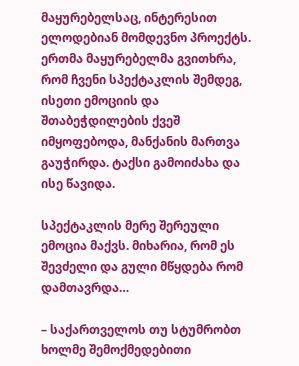მაყურებელსაც, ინტერესით ელოდებიან მომდევნო პროექტს. ერთმა მაყურებელმა გვითხრა, რომ ჩვენი სპექტაკლის შემდეგ, ისეთი ემოციის და შთაბეჭდილების ქვეშ იმყოფებოდა, მანქანის მართვა გაუჭირდა. ტაქსი გამოიძახა და ისე წავიდა.

სპექტაკლის მერე შერეული ემოცია მაქვს. მიხარია, რომ ეს შევძელი და გული მწყდება რომ დამთავრდა…

– საქართველოს თუ სტუმრობთ ხოლმე შემოქმედებითი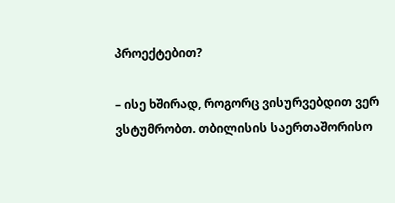პროექტებით?

– ისე ხშირად, როგორც ვისურვებდით ვერ ვსტუმრობთ. თბილისის საერთაშორისო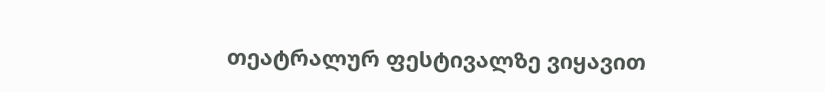თეატრალურ ფესტივალზე ვიყავით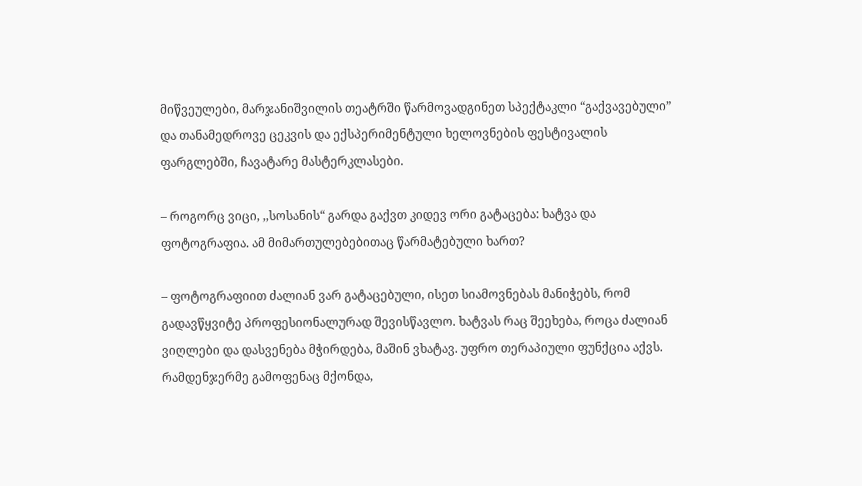მიწვეულები, მარჯანიშვილის თეატრში წარმოვადგინეთ სპექტაკლი “გაქვავებული” და თანამედროვე ცეკვის და ექსპერიმენტული ხელოვნების ფესტივალის ფარგლებში, ჩავატარე მასტერკლასები.

– როგორც ვიცი, ,,სოსანის“ გარდა გაქვთ კიდევ ორი გატაცება: ხატვა და ფოტოგრაფია. ამ მიმართულებებითაც წარმატებული ხართ?

– ფოტოგრაფიით ძალიან ვარ გატაცებული, ისეთ სიამოვნებას მანიჭებს, რომ გადავწყვიტე პროფესიონალურად შევისწავლო. ხატვას რაც შეეხება, როცა ძალიან ვიღლები და დასვენება მჭირდება, მაშინ ვხატავ. უფრო თერაპიული ფუნქცია აქვს. რამდენჯერმე გამოფენაც მქონდა,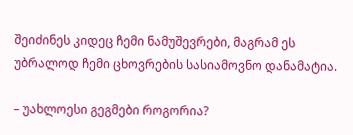შეიძინეს კიდეც ჩემი ნამუშევრები, მაგრამ ეს უბრალოდ ჩემი ცხოვრების სასიამოვნო დანამატია.

– უახლოესი გეგმები როგორია?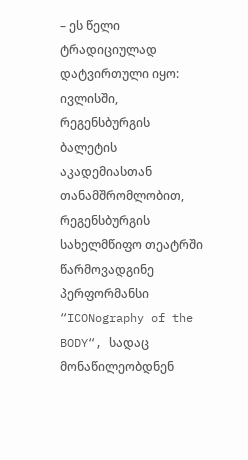– ეს წელი ტრადიციულად დატვირთული იყო: ივლისში, რეგენსბურგის ბალეტის აკადემიასთან თანამშრომლობით, რეგენსბურგის სახელმწიფო თეატრში წარმოვადგინე პერფორმანსი  “ICONography of the BODY“, სადაც მონაწილეობდნენ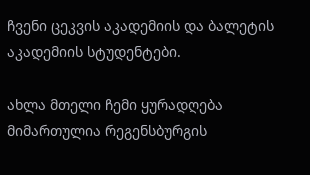ჩვენი ცეკვის აკადემიის და ბალეტის აკადემიის სტუდენტები.

ახლა მთელი ჩემი ყურადღება მიმართულია რეგენსბურგის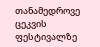თანამედროვე ცეკვის ფესტივალზე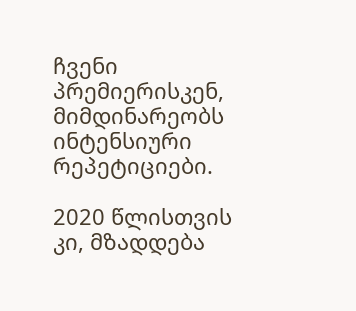ჩვენი პრემიერისკენ, მიმდინარეობს ინტენსიური რეპეტიციები.

2020 წლისთვის კი, მზადდება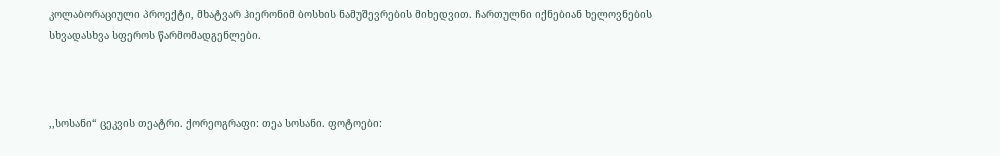კოლაბორაციული პროექტი, მხატვარ ჰიერონიმ ბოსხის ნამუშევრების მიხედვით. ჩართულნი იქნებიან ხელოვნების სხვადასხვა სფეროს წარმომადგენლები.



,,სოსანი“ ცეკვის თეატრი. ქორეოგრაფი: თეა სოსანი. ფოტოები: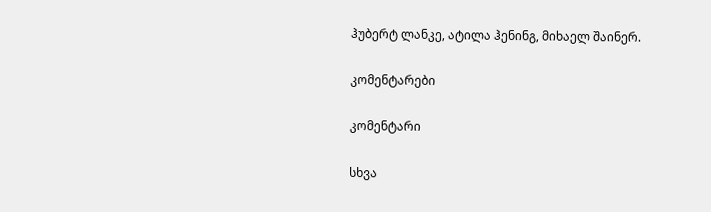ჰუბერტ ლანკე, ატილა ჰენინგ, მიხაელ შაინერ.

კომენტარები

კომენტარი

სხვა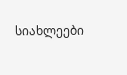სიახლეები